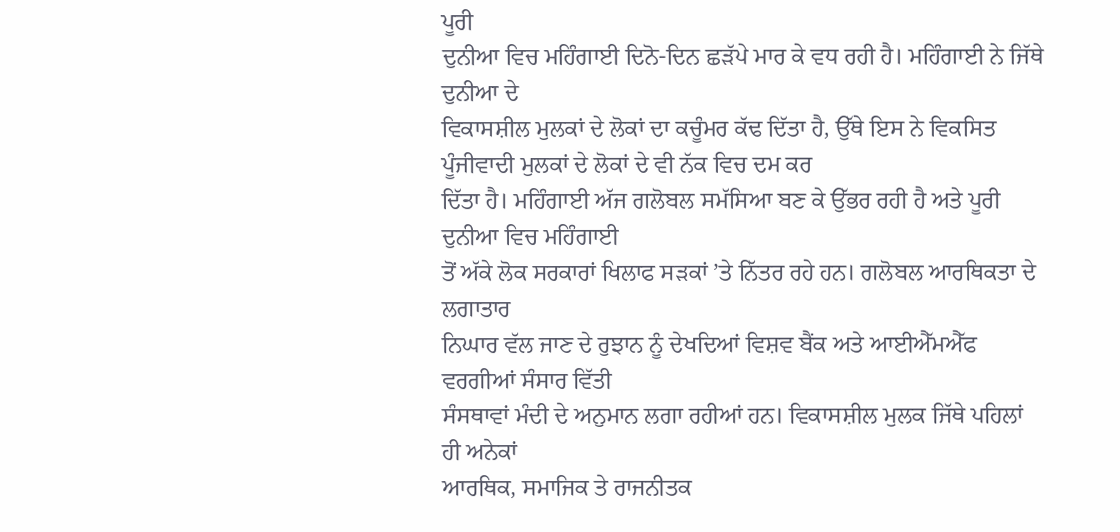ਪੂਰੀ
ਦੁਨੀਆ ਵਿਚ ਮਹਿੰਗਾਈ ਦਿਨੋ-ਦਿਨ ਛੜੱਪੇ ਮਾਰ ਕੇ ਵਧ ਰਹੀ ਹੈ। ਮਹਿੰਗਾਈ ਨੇ ਜਿੱਥੇ ਦੁਨੀਆ ਦੇ
ਵਿਕਾਸਸ਼ੀਲ ਮੁਲਕਾਂ ਦੇ ਲੋਕਾਂ ਦਾ ਕਚੂੰਮਰ ਕੱਢ ਦਿੱਤਾ ਹੈ, ਉੱਥੇ ਇਸ ਨੇ ਵਿਕਸਿਤ ਪੂੰਜੀਵਾਦੀ ਮੁਲਕਾਂ ਦੇ ਲੋਕਾਂ ਦੇ ਵੀ ਨੱਕ ਵਿਚ ਦਮ ਕਰ
ਦਿੱਤਾ ਹੈ। ਮਹਿੰਗਾਈ ਅੱਜ ਗਲੋਬਲ ਸਮੱਸਿਆ ਬਣ ਕੇ ਉੱਭਰ ਰਹੀ ਹੈ ਅਤੇ ਪੂਰੀ ਦੁਨੀਆ ਵਿਚ ਮਹਿੰਗਾਈ
ਤੋਂ ਅੱਕੇ ਲੋਕ ਸਰਕਾਰਾਂ ਖਿਲਾਫ ਸੜਕਾਂ ’ਤੇ ਨਿੱਤਰ ਰਹੇ ਹਨ। ਗਲੋਬਲ ਆਰਥਿਕਤਾ ਦੇ ਲਗਾਤਾਰ
ਨਿਘਾਰ ਵੱਲ ਜਾਣ ਦੇ ਰੁਝਾਨ ਨੂੰ ਦੇਖਦਿਆਂ ਵਿਸ਼ਵ ਬੈਂਕ ਅਤੇ ਆਈਐੱਮਐੱਫ ਵਰਗੀਆਂ ਸੰਸਾਰ ਵਿੱਤੀ
ਸੰਸਥਾਵਾਂ ਮੰਦੀ ਦੇ ਅਨੁਮਾਨ ਲਗਾ ਰਹੀਆਂ ਹਨ। ਵਿਕਾਸਸ਼ੀਲ ਮੁਲਕ ਜਿੱਥੇ ਪਹਿਲਾਂ ਹੀ ਅਨੇਕਾਂ
ਆਰਥਿਕ, ਸਮਾਜਿਕ ਤੇ ਰਾਜਨੀਤਕ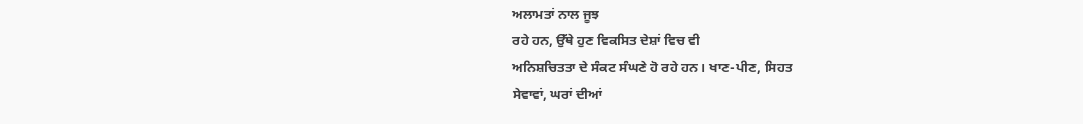ਅਲਾਮਤਾਂ ਨਾਲ ਜੂਝ
ਰਹੇ ਹਨ, ਉੱਥੇ ਹੁਣ ਵਿਕਸਿਤ ਦੇਸ਼ਾਂ ਵਿਚ ਵੀ
ਅਨਿਸ਼ਚਿਤਤਾ ਦੇ ਸੰਕਟ ਸੰਘਣੇ ਹੋ ਰਹੇ ਹਨ। ਖਾਣ-ਪੀਣ, ਸਿਹਤ
ਸੇਵਾਵਾਂ, ਘਰਾਂ ਦੀਆਂ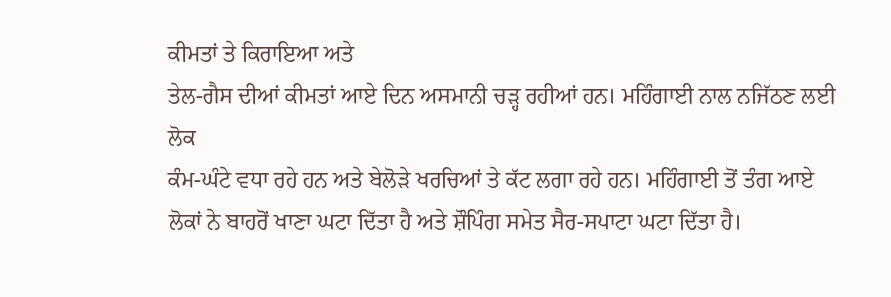ਕੀਮਤਾਂ ਤੇ ਕਿਰਾਇਆ ਅਤੇ
ਤੇਲ-ਗੈਸ ਦੀਆਂ ਕੀਮਤਾਂ ਆਏ ਦਿਨ ਅਸਮਾਨੀ ਚੜ੍ਹ ਰਹੀਆਂ ਹਨ। ਮਹਿੰਗਾਈ ਨਾਲ ਨਜਿੱਠਣ ਲਈ ਲੋਕ
ਕੰਮ-ਘੰਟੇ ਵਧਾ ਰਹੇ ਹਨ ਅਤੇ ਬੇਲੋੜੇ ਖਰਚਿਆਂ ਤੇ ਕੱਟ ਲਗਾ ਰਹੇ ਹਨ। ਮਹਿੰਗਾਈ ਤੋਂ ਤੰਗ ਆਏ
ਲੋਕਾਂ ਨੇ ਬਾਹਰੋਂ ਖਾਣਾ ਘਟਾ ਦਿੱਤਾ ਹੈ ਅਤੇ ਸ਼ੌਪਿੰਗ ਸਮੇਤ ਸੈਰ-ਸਪਾਟਾ ਘਟਾ ਦਿੱਤਾ ਹੈ।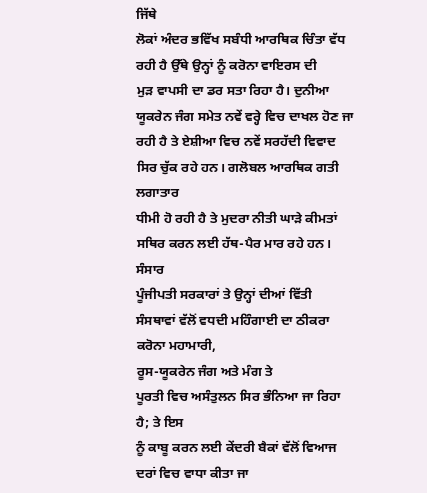ਜਿੱਥੇ
ਲੋਕਾਂ ਅੰਦਰ ਭਵਿੱਖ ਸਬੰਧੀ ਆਰਥਿਕ ਚਿੰਤਾ ਵੱਧ ਰਹੀ ਹੈ ਉੱਥੇ ਉਨ੍ਹਾਂ ਨੂੰ ਕਰੋਨਾ ਵਾਇਰਸ ਦੀ
ਮੁੜ ਵਾਪਸੀ ਦਾ ਡਰ ਸਤਾ ਰਿਹਾ ਹੈ। ਦੁਨੀਆ ਯੂਕਰੇਨ ਜੰਗ ਸਮੇਤ ਨਵੇਂ ਵਰ੍ਹੇ ਵਿਚ ਦਾਖਲ ਹੋਣ ਜਾ
ਰਹੀ ਹੈ ਤੇ ਏਸ਼ੀਆ ਵਿਚ ਨਵੇਂ ਸਰਹੱਦੀ ਵਿਵਾਦ ਸਿਰ ਚੁੱਕ ਰਹੇ ਹਨ। ਗਲੋਬਲ ਆਰਥਿਕ ਗਤੀ ਲਗਾਤਾਰ
ਧੀਮੀ ਹੋ ਰਹੀ ਹੈ ਤੇ ਮੁਦਰਾ ਨੀਤੀ ਘਾੜੇ ਕੀਮਤਾਂ ਸਥਿਰ ਕਰਨ ਲਈ ਹੱਥ-ਪੈਰ ਮਾਰ ਰਹੇ ਹਨ। ਸੰਸਾਰ
ਪੂੰਜੀਪਤੀ ਸਰਕਾਰਾਂ ਤੇ ਉਨ੍ਹਾਂ ਦੀਆਂ ਵਿੱਤੀ ਸੰਸਥਾਵਾਂ ਵੱਲੋਂ ਵਧਦੀ ਮਹਿੰਗਾਈ ਦਾ ਠੀਕਰਾ
ਕਰੋਨਾ ਮਹਾਮਾਰੀ,
ਰੂਸ-ਯੂਕਰੇਨ ਜੰਗ ਅਤੇ ਮੰਗ ਤੇ
ਪੂਰਤੀ ਵਿਚ ਅਸੰਤੁਲਨ ਸਿਰ ਭੰਨਿਆ ਜਾ ਰਿਹਾ ਹੈ; ਤੇ ਇਸ
ਨੂੰ ਕਾਬੂ ਕਰਨ ਲਈ ਕੇਂਦਰੀ ਬੈਕਾਂ ਵੱਲੋਂ ਵਿਆਜ ਦਰਾਂ ਵਿਚ ਵਾਧਾ ਕੀਤਾ ਜਾ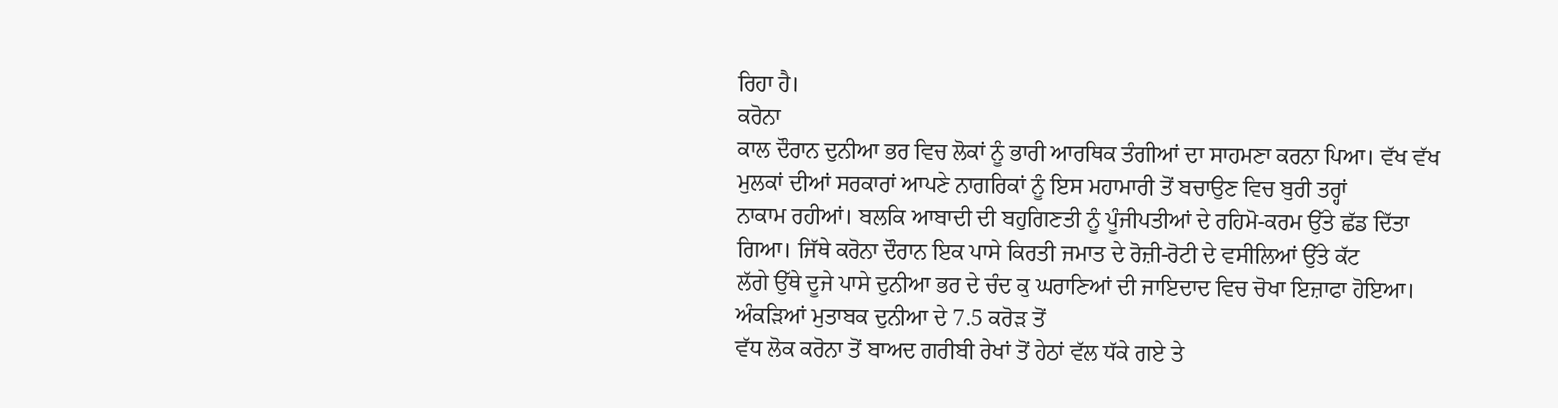ਰਿਹਾ ਹੈ।
ਕਰੋਨਾ
ਕਾਲ ਦੌਰਾਨ ਦੁਨੀਆ ਭਰ ਵਿਚ ਲੋਕਾਂ ਨੂੰ ਭਾਰੀ ਆਰਥਿਕ ਤੰਗੀਆਂ ਦਾ ਸਾਹਮਣਾ ਕਰਨਾ ਪਿਆ। ਵੱਖ ਵੱਖ
ਮੁਲਕਾਂ ਦੀਆਂ ਸਰਕਾਰਾਂ ਆਪਣੇ ਨਾਗਰਿਕਾਂ ਨੂੰ ਇਸ ਮਹਾਮਾਰੀ ਤੋਂ ਬਚਾਉਣ ਵਿਚ ਬੁਰੀ ਤਰ੍ਹਾਂ
ਨਾਕਾਮ ਰਹੀਆਂ। ਬਲਕਿ ਆਬਾਦੀ ਦੀ ਬਹੁਗਿਣਤੀ ਨੂੰ ਪੂੰਜੀਪਤੀਆਂ ਦੇ ਰਹਿਮੋ-ਕਰਮ ਉੱਤੇ ਛੱਡ ਦਿੱਤਾ
ਗਿਆ। ਜਿੱਥੇ ਕਰੋਨਾ ਦੌਰਾਨ ਇਕ ਪਾਸੇ ਕਿਰਤੀ ਜਮਾਤ ਦੇ ਰੋਜ਼ੀ-ਰੋਟੀ ਦੇ ਵਸੀਲਿਆਂ ਉੱਤੇ ਕੱਟ
ਲੱਗੇ ਉੱਥੇ ਦੂਜੇ ਪਾਸੇ ਦੁਨੀਆ ਭਰ ਦੇ ਚੰਦ ਕੁ ਘਰਾਣਿਆਂ ਦੀ ਜਾਇਦਾਦ ਵਿਚ ਚੋਖਾ ਇਜ਼ਾਫਾ ਹੋਇਆ।
ਅੰਕੜਿਆਂ ਮੁਤਾਬਕ ਦੁਨੀਆ ਦੇ 7.5 ਕਰੋੜ ਤੋਂ
ਵੱਧ ਲੋਕ ਕਰੋਨਾ ਤੋਂ ਬਾਅਦ ਗਰੀਬੀ ਰੇਖਾਂ ਤੋਂ ਹੇਠਾਂ ਵੱਲ ਧੱਕੇ ਗਏ ਤੇ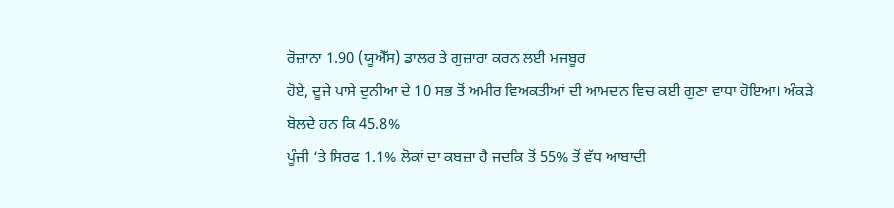ਰੋਜ਼ਾਨਾ 1.90 (ਯੂਐੱਸ) ਡਾਲਰ ਤੇ ਗੁਜ਼ਾਰਾ ਕਰਨ ਲਈ ਮਜਬੂਰ
ਹੋਏ, ਦੂਜੇ ਪਾਸੇ ਦੁਨੀਆ ਦੇ 10 ਸਭ ਤੋਂ ਅਮੀਰ ਵਿਅਕਤੀਆਂ ਦੀ ਆਮਦਨ ਵਿਚ ਕਈ ਗੁਣਾ ਵਾਧਾ ਹੋਇਆ। ਅੰਕੜੇ
ਬੋਲਦੇ ਹਨ ਕਿ 45.8%
ਪੂੰਜੀ ‘ਤੇ ਸਿਰਫ 1.1% ਲੋਕਾਂ ਦਾ ਕਬਜ਼ਾ ਹੈ ਜਦਕਿ ਤੋਂ 55% ਤੋਂ ਵੱਧ ਆਬਾਦੀ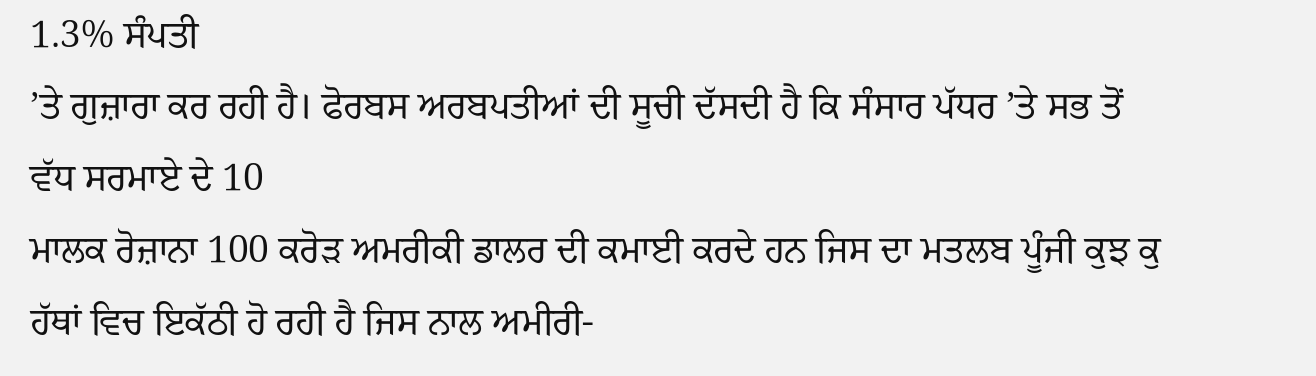1.3% ਸੰਪਤੀ
’ਤੇ ਗੁਜ਼ਾਰਾ ਕਰ ਰਹੀ ਹੈ। ਫੋਰਬਸ ਅਰਬਪਤੀਆਂ ਦੀ ਸੂਚੀ ਦੱਸਦੀ ਹੈ ਕਿ ਸੰਸਾਰ ਪੱਧਰ ’ਤੇ ਸਭ ਤੋਂ
ਵੱਧ ਸਰਮਾਏ ਦੇ 10
ਮਾਲਕ ਰੋਜ਼ਾਨਾ 100 ਕਰੋੜ ਅਮਰੀਕੀ ਡਾਲਰ ਦੀ ਕਮਾਈ ਕਰਦੇ ਹਨ ਜਿਸ ਦਾ ਮਤਲਬ ਪੂੰਜੀ ਕੁਝ ਕੁ
ਹੱਥਾਂ ਵਿਚ ਇਕੱਠੀ ਹੋ ਰਹੀ ਹੈ ਜਿਸ ਨਾਲ ਅਮੀਰੀ-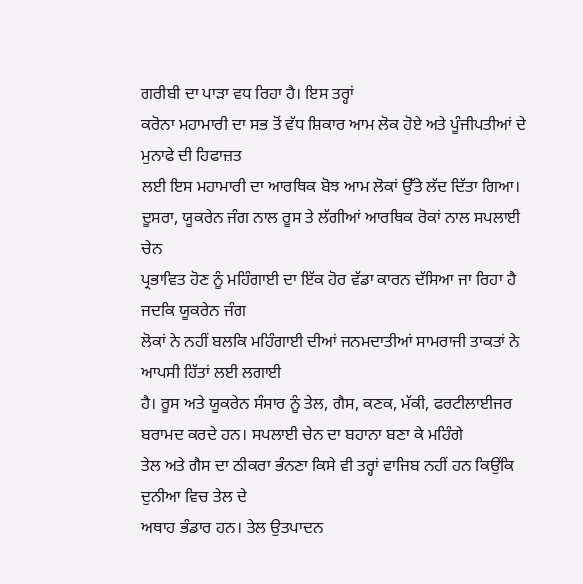ਗਰੀਬੀ ਦਾ ਪਾੜਾ ਵਧ ਰਿਹਾ ਹੈ। ਇਸ ਤਰ੍ਹਾਂ
ਕਰੋਨਾ ਮਹਾਮਾਰੀ ਦਾ ਸਭ ਤੋਂ ਵੱਧ ਸ਼ਿਕਾਰ ਆਮ ਲੋਕ ਹੋਏ ਅਤੇ ਪੂੰਜੀਪਤੀਆਂ ਦੇ ਮੁਨਾਫੇ ਦੀ ਹਿਫਾਜ਼ਤ
ਲਈ ਇਸ ਮਹਾਮਾਰੀ ਦਾ ਆਰਥਿਕ ਬੋਝ ਆਮ ਲੋਕਾਂ ਉੱਤੇ ਲੱਦ ਦਿੱਤਾ ਗਿਆ।
ਦੂਸਰਾ, ਯੂਕਰੇਨ ਜੰਗ ਨਾਲ ਰੂਸ ਤੇ ਲੱਗੀਆਂ ਆਰਥਿਕ ਰੋਕਾਂ ਨਾਲ ਸਪਲਾਈ ਚੇਨ
ਪ੍ਰਭਾਵਿਤ ਹੋਣ ਨੂੰ ਮਹਿੰਗਾਈ ਦਾ ਇੱਕ ਹੋਰ ਵੱਡਾ ਕਾਰਨ ਦੱਸਿਆ ਜਾ ਰਿਹਾ ਹੈ ਜਦਕਿ ਯੂਕਰੇਨ ਜੰਗ
ਲੋਕਾਂ ਨੇ ਨਹੀਂ ਬਲਕਿ ਮਹਿੰਗਾਈ ਦੀਆਂ ਜਨਮਦਾਤੀਆਂ ਸਾਮਰਾਜੀ ਤਾਕਤਾਂ ਨੇ ਆਪਸੀ ਹਿੱਤਾਂ ਲਈ ਲਗਾਈ
ਹੈ। ਰੂਸ ਅਤੇ ਯੂਕਰੇਨ ਸੰਸਾਰ ਨੂੰ ਤੇਲ, ਗੈਸ, ਕਣਕ, ਮੱਕੀ, ਫਰਟੀਲਾਈਜਰ ਬਰਾਮਦ ਕਰਦੇ ਹਨ। ਸਪਲਾਈ ਚੇਨ ਦਾ ਬਹਾਨਾ ਬਣਾ ਕੇ ਮਹਿੰਗੇ
ਤੇਲ ਅਤੇ ਗੈਸ ਦਾ ਠੀਕਰਾ ਭੰਨਣਾ ਕਿਸੇ ਵੀ ਤਰ੍ਹਾਂ ਵਾਜਿਬ ਨਹੀਂ ਹਨ ਕਿਉਂਕਿ ਦੁਨੀਆ ਵਿਚ ਤੇਲ ਦੇ
ਅਥਾਹ ਭੰਡਾਰ ਹਨ। ਤੇਲ ਉਤਪਾਦਨ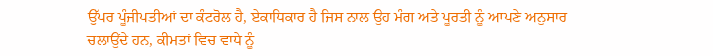ਉੱਪਰ ਪੂੰਜੀਪਤੀਆਂ ਦਾ ਕੰਟਰੋਲ ਹੈ, ਏਕਾਧਿਕਾਰ ਹੈ ਜਿਸ ਨਾਲ ਉਹ ਮੰਗ ਅਤੇ ਪੂਰਤੀ ਨੂੰ ਆਪਣੇ ਅਨੁਸਾਰ
ਚਲਾਉਂਦੇ ਹਨ, ਕੀਮਤਾਂ ਵਿਚ ਵਾਧੇ ਨੂੰ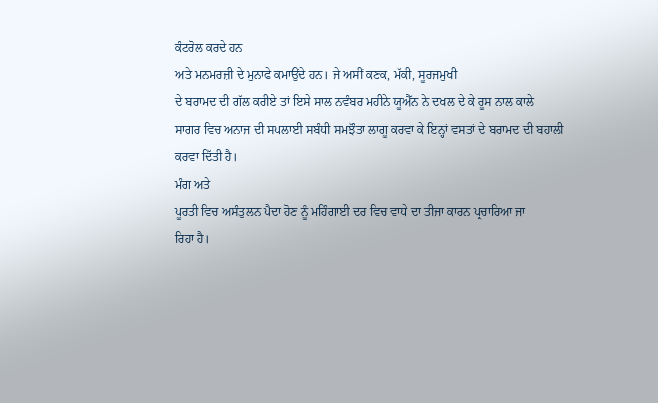ਕੰਟਰੋਲ ਕਰਦੇ ਹਨ
ਅਤੇ ਮਨਮਰਜ਼ੀ ਦੇ ਮੁਨਾਫੇ ਕਮਾਉਂਦੇ ਹਨ। ਜੇ ਅਸੀਂ ਕਣਕ, ਮੱਕੀ, ਸੂਰਜਮੁਖੀ
ਦੇ ਬਰਾਮਦ ਦੀ ਗੱਲ ਕਰੀਏ ਤਾਂ ਇਸੇ ਸਾਲ ਨਵੰਬਰ ਮਹੀਨੇ ਯੂਐੱਨ ਨੇ ਦਖਲ ਦੇ ਕੇ ਰੂਸ ਨਾਲ ਕਾਲੇ
ਸਾਗਰ ਵਿਚ ਅਨਾਜ ਦੀ ਸਪਲਾਈ ਸਬੰਧੀ ਸਮਝੌਤਾ ਲਾਗੂ ਕਰਵਾ ਕੇ ਇਨ੍ਹਾਂ ਵਸਤਾਂ ਦੇ ਬਰਾਮਦ ਦੀ ਬਹਾਲੀ
ਕਰਵਾ ਦਿੱਤੀ ਹੈ।
ਮੰਗ ਅਤੇ
ਪੂਰਤੀ ਵਿਚ ਅਸੰਤੁਲਨ ਪੈਦਾ ਹੋਣ ਨੂੰ ਮਹਿੰਗਾਈ ਦਰ ਵਿਚ ਵਾਧੇ ਦਾ ਤੀਜਾ ਕਾਰਨ ਪ੍ਰਚਾਰਿਆ ਜਾ
ਰਿਹਾ ਹੈ।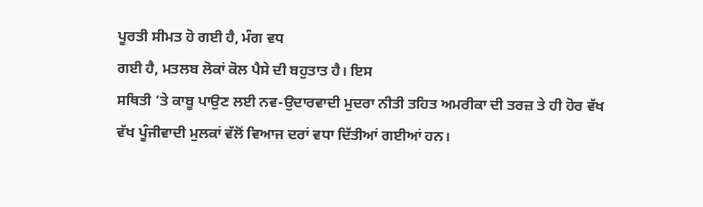ਪੂਰਤੀ ਸੀਮਤ ਹੋ ਗਈ ਹੈ, ਮੰਗ ਵਧ
ਗਈ ਹੈ, ਮਤਲਬ ਲੋਕਾਂ ਕੋਲ ਪੈਸੇ ਦੀ ਬਹੁਤਾਤ ਹੈ। ਇਸ
ਸਥਿਤੀ ’ਤੇ ਕਾਬੂ ਪਾਉਣ ਲਈ ਨਵ-ਉਦਾਰਵਾਦੀ ਮੁਦਰਾ ਨੀਤੀ ਤਹਿਤ ਅਮਰੀਕਾ ਦੀ ਤਰਜ਼ ਤੇ ਹੀ ਹੋਰ ਵੱਖ
ਵੱਖ ਪੂੰਜੀਵਾਦੀ ਮੁਲਕਾਂ ਵੱਲੋਂ ਵਿਆਜ ਦਰਾਂ ਵਧਾ ਦਿੱਤੀਆਂ ਗਈਆਂ ਹਨ।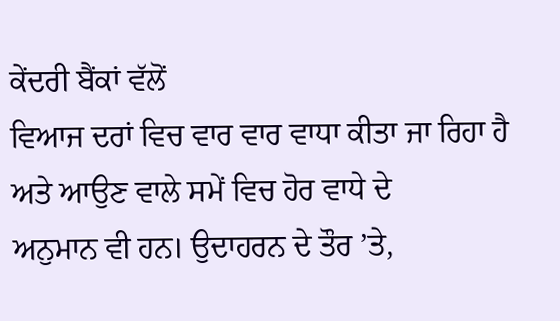ਕੇਂਦਰੀ ਬੈਂਕਾਂ ਵੱਲੋਂ
ਵਿਆਜ ਦਰਾਂ ਵਿਚ ਵਾਰ ਵਾਰ ਵਾਧਾ ਕੀਤਾ ਜਾ ਰਿਹਾ ਹੈ ਅਤੇ ਆਉਣ ਵਾਲੇ ਸਮੇਂ ਵਿਚ ਹੋਰ ਵਾਧੇ ਦੇ
ਅਨੁਮਾਨ ਵੀ ਹਨ। ਉਦਾਹਰਨ ਦੇ ਤੌਰ ’ਤੇ,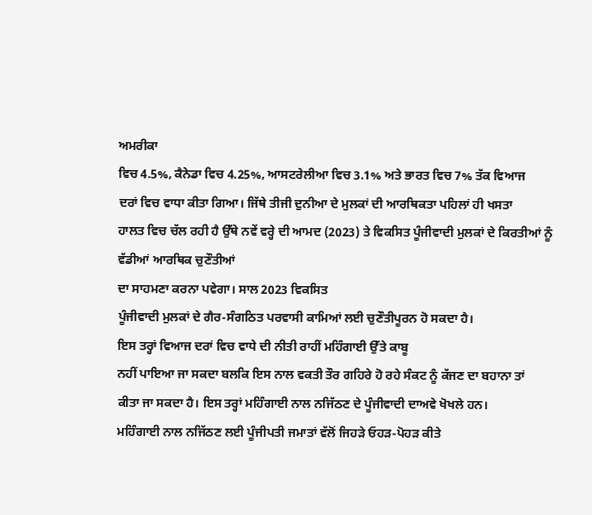ਅਮਰੀਕਾ
ਵਿਚ 4.5%, ਕੈਨੇਡਾ ਵਿਚ 4.25%, ਆਸਟਰੇਲੀਆ ਵਿਚ 3.1% ਅਤੇ ਭਾਰਤ ਵਿਚ 7% ਤੱਕ ਵਿਆਜ
ਦਰਾਂ ਵਿਚ ਵਾਧਾ ਕੀਤਾ ਗਿਆ। ਜਿੱਥੇ ਤੀਜੀ ਦੁਨੀਆ ਦੇ ਮੁਲਕਾਂ ਦੀ ਆਰਥਿਕਤਾ ਪਹਿਲਾਂ ਹੀ ਖਸਤਾ
ਹਾਲਤ ਵਿਚ ਚੱਲ ਰਹੀ ਹੈ ਉੱਥੇ ਨਵੇਂ ਵਰ੍ਹੇ ਦੀ ਆਮਦ (2023) ਤੇ ਵਿਕਸਿਤ ਪੂੰਜੀਵਾਦੀ ਮੁਲਕਾਂ ਦੇ ਕਿਰਤੀਆਂ ਨੂੰ ਵੱਡੀਆਂ ਆਰਥਿਕ ਚੁਣੌਤੀਆਂ
ਦਾ ਸਾਹਮਣਾ ਕਰਨਾ ਪਵੇਗਾ। ਸਾਲ 2023 ਵਿਕਸਿਤ
ਪੂੰਜੀਵਾਦੀ ਮੁਲਕਾਂ ਦੇ ਗੈਰ-ਸੰਗਠਿਤ ਪਰਵਾਸੀ ਕਾਮਿਆਂ ਲਈ ਚੁਣੌਤੀਪੂਰਨ ਹੋ ਸਕਦਾ ਹੈ।
ਇਸ ਤਰ੍ਹਾਂ ਵਿਆਜ ਦਰਾਂ ਵਿਚ ਵਾਧੇ ਦੀ ਨੀਤੀ ਰਾਹੀਂ ਮਹਿੰਗਾਈ ਉੱਤੇ ਕਾਬੂ
ਨਹੀਂ ਪਾਇਆ ਜਾ ਸਕਦਾ ਬਲਕਿ ਇਸ ਨਾਲ ਵਕਤੀ ਤੌਰ ਗਹਿਰੇ ਹੋ ਰਹੇ ਸੰਕਟ ਨੂੰ ਕੱਜਣ ਦਾ ਬਹਾਨਾ ਤਾਂ
ਕੀਤਾ ਜਾ ਸਕਦਾ ਹੈ। ਇਸ ਤਰ੍ਹਾਂ ਮਹਿੰਗਾਈ ਨਾਲ ਨਜਿੱਠਣ ਦੇ ਪੂੰਜੀਵਾਦੀ ਦਾਅਵੇ ਖੋਖਲੇ ਹਨ।
ਮਹਿੰਗਾਈ ਨਾਲ ਨਜਿੱਠਣ ਲਈ ਪੂੰਜੀਪਤੀ ਜਮਾਤਾਂ ਵੱਲੋਂ ਜਿਹੜੇ ਓਹੜ-ਪੋਹੜ ਕੀਤੇ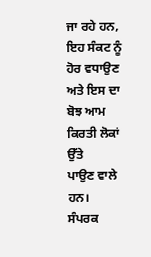ਜਾ ਰਹੇ ਹਨ, ਇਹ ਸੰਕਟ ਨੂੰ ਹੋਰ ਵਧਾਉਣ ਅਤੇ ਇਸ ਦਾ ਬੋਝ ਆਮ ਕਿਰਤੀ ਲੋਕਾਂ ਉੱਤੇ
ਪਾਉਣ ਵਾਲੇ ਹਨ।
ਸੰਪਰਕ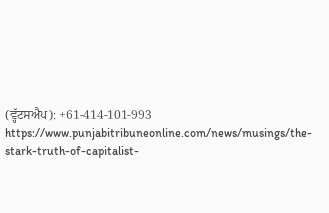(ਵ੍ਹੱਟਸਐਪ): +61-414-101-993
https://www.punjabitribuneonline.com/news/musings/the-stark-truth-of-capitalist-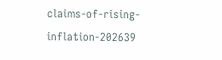claims-of-rising-inflation-202639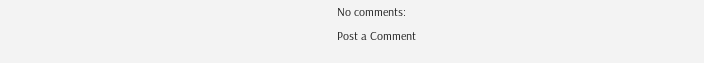No comments:
Post a Comment